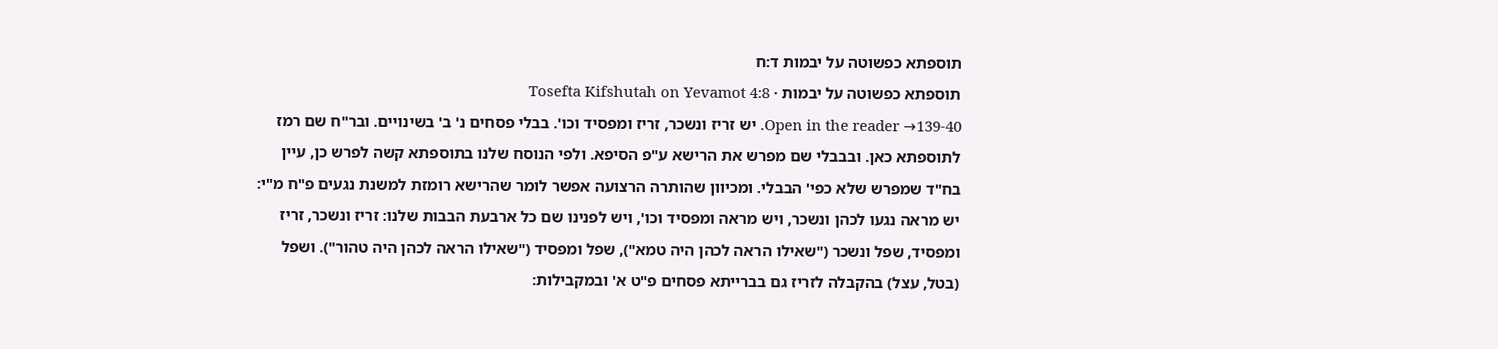תוספתא כפשוטה על יבמות ד:ח
תוספתא כפשוטה על יבמות · Tosefta Kifshutah on Yevamot 4:8
Open in the reader →139-40. יש זריז ונשכר, זריז ומפסיד וכו'. בבלי פסחים נ' ב' בשינויים. ובר"ח שם רמז לתוספתא כאן. ובבבלי שם מפרש את הרישא ע"פ הסיפא. ולפי הנוסח שלנו בתוספתא קשה לפרש כן, עיין בח"ד שמפרש שלא כפי' הבבלי. ומכיוון שהותרה הרצועה אפשר לומר שהרישא רומזת למשנת נגעים פ"ח מ"י: יש מראה נגעו לכהן ונשכר, ויש מראה ומפסיד וכו', ויש לפנינו שם כל ארבעת הבבות שלנו: זריז ונשכר, זריז ומפסיד, שפל ונשכר ("שאילו הראה לכהן היה טמא"), שפל ומפסיד ("שאילו הראה לכהן היה טהור"). ושפל (בטל, עצל) בהקבלה לזריז גם בברייתא פסחים פ"ט א' ובמקבילות: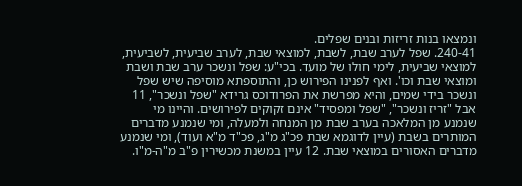ונמצאו בנות זריזות ובנים שפלים.
240-41. שפל לערב שבת, לשבת, למוצאי שבת, לערב שביעית, לשביעית, למוצאי שביעית, לימי חולו של מועד. בכי"ע: שפל ונשכר ערב שבת ושבת ומוצאי שבת וכו'. ואף לפנינו הפירוש כן, והתוספתא מוסיפה שיש שפל ונשכר בידי שמים, והיא מפרשת את הפרודוכס גרידא "שפל ונשכר", 11 אבל "זריז ונשכר", "שפל ומפסיד" אינם זקוקים לפירושים. והיינו מי שנמנע מן המלאכה בערב שבת מן המנחה ולמעלה, ומי שנמנע מדברים המותרים בשבת (עיין לדוגמא שבת פכ"ג מ"ג, פכ"ד מ"א ועוד), ומי שנמנע מדברים האסורים במוצאי שבת. 12 עיין במשנת מכשירין פ"ב מ"ה-מ"ו.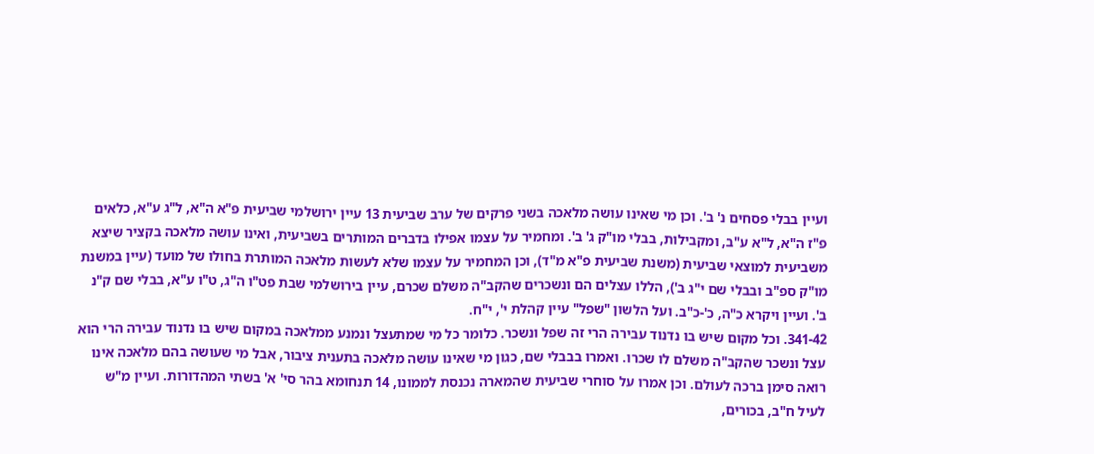ועיין בבלי פסחים נ' ב'. וכן מי שאינו עושה מלאכה בשני פרקים של ערב שביעית 13 עיין ירושלמי שביעית פ"א ה"א, ל"ג ע"א, כלאים פ"ז ה"א, ל"א ע"ב, ומקבילות, בבלי מו"ק ג' ב'. ומחמיר על עצמו אפילו בדברים המותרים בשביעית, ואינו עושה מלאכה בקציר שיצא משביעית למוצאי שביעית (משנת שביעית פ"א מ"ד), וכן המחמיר על עצמו שלא לעשות מלאכה המותרת בחולו של מועד (עיין במשנת מו"ק ספ"ב ובבלי שם י"ג ב'), הללו עצלים הם ונשכרים שהקב"ה משלם שכרם, עיין בירושלמי שבת פט"ו ה"ג, ט"ו ע"א, בבלי שם ק"נ ב'. ועיין ויקרא כ"ה, כ'-כ"ב. ועל הלשון "שפל" עיין קהלת י', י"ח.
341-42. וכל מקום שיש בו נדנוד עבירה הרי זה שפל ונשכר. כלומר כל מי שמתעצל ונמנע ממלאכה במקום שיש בו נדנוד עבירה הרי הוא עצל ונשכר שהקב"ה משלם לו שכרו. ואמרו בבבלי שם, כגון מי שאינו עושה מלאכה בתענית ציבור, אבל מי שעושה בהם מלאכה אינו רואה סימן ברכה לעולם. וכן אמרו על סוחרי שביעית שהמארה נכנסת לממונו, 14 תנחומא בהר סי' א' בשתי המהדורות. ועיין מ"ש לעיל ח"ב, בכורים,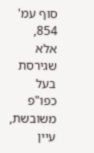סוף עמ' 854, אלא שגירסת בעל כפו"פ משובשת, עיין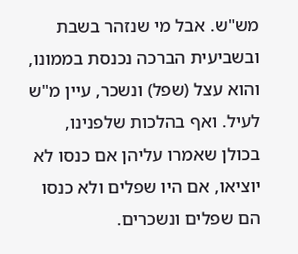מש"ש. אבל מי שנזהר בשבת ובשביעית הברכה נכנסת בממונו, והוא עצל (שפל) ונשכר, עיין מ"ש לעיל. ואף בהלכות שלפנינו, בכולן שאמרו עליהן אם כנסו לא יוציאו, אם היו שפלים ולא כנסו הם שפלים ונשכרים.